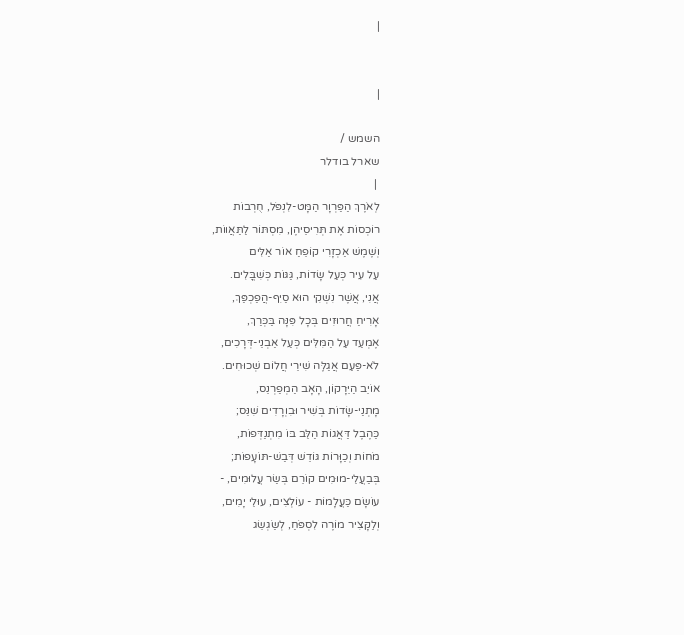|


|

השמש /
שארל בודלר
 |
לְאֹרֶךְ הַפַּרְוָר הַמָּט-לִנְפֹּל, חֻרְבוֹת
רוֹכְסוֹת אֶת תְּרִיסֵיהֶן, מִסְתּוֹר לַתַּאֲווֹת,
וְשֶׁמֶשׁ אַכְזָרִי קוֹפֵחַ אוֹר אַלִּים
עַל עִיר כְּעַל שָׂדוֹת, גַּגּוֹת כְּשִׁבֳּלִים.
אֲנִי, אֲשֶׁר נִשְׁקִי הוּא סַיִף-הֲפַכְפַּךְ,
אָרִיחַ חֲרוּזִים בְּכָל פִּנָּה בַּכְּרַךְ,
אֶמְעַד עַל הַמִּלִּים כְּעַל אַבְנֵי-דְּרָכִים,
לֹא-פַּעַם אֲגַלֶּה שִׁירֵי חֲלוֹם שְׁכוּחִים.
אוֹיֵב הַיֵּרָקוֹן, הָאָב הַמְפַרְנֵס,
מָתְנַי-שָׂדוֹת בְּשִׁיר וּבִוְרָדִים שִׁנֵּס;
כַּהֶבֶל דַּאֲגוֹת הַלֵּב בּוֹ מִתְנַדְּפוֹת,
מֹחוֹת וְכַוָּרוֹת גּוֹדֵשׁ דְּבַשׁ-תּוֹעָפוֹת;
בְּבַעֲלֵי-מוּמִים קוֹרֵם בְּשַׂר עֲלוּמִים, -
עוֹשָׂם כַּעֲלָמוֹת - עוֹלְצִים, עוּלֵי יָמִים,
וְלַקָּצִיר מוֹרֶה לִסְפֹּחַ, לְשַׂגְשֵׂג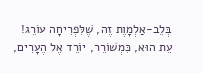בְּלֵב-אַלְמָוֶת זֶה, שֶׁלִּפְרִיחָה עוֹרֵג!
עֵת הוּא, כִּמְשׁוֹרֵר, יוֹרֵד אֶל הֶעָרִים,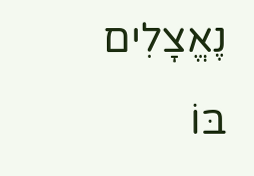נֶאֱצָלִים בּוֹ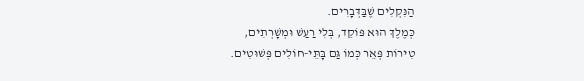הַנִּקְלִים שֶׁבַּדְּבָרִים.
כְּמֶלֶךְ הוּא פּוֹקֵד, בְּלִי רַעַשׁ וּמְשָׁרְתִים,
טִירוֹת פְּאֵר כְּמוֹ גַּם בָּתֵּי-חוֹלִים פְּשׁוּטִים.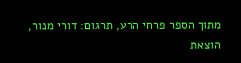מתוך הספר פרחי הרע, תרגום: דורי מנור, הוצאת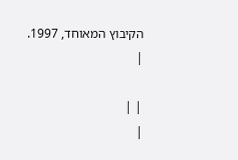הקיבוץ המאוחד, 1997.
|

| |
|